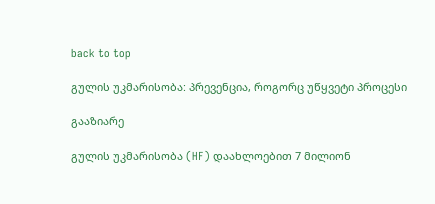back to top

გულის უკმარისობა: პრევენცია, როგორც უწყვეტი პროცესი

გააზიარე

გულის უკმარისობა (HF) დაახლოებით 7 მილიონ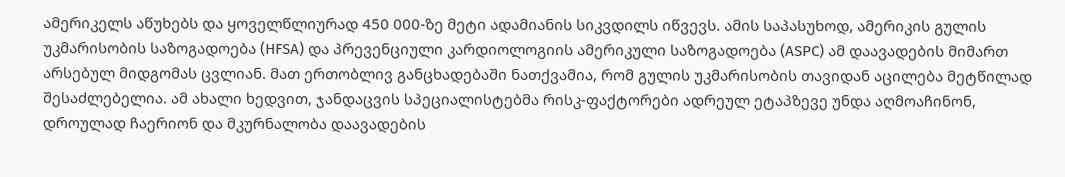ამერიკელს აწუხებს და ყოველწლიურად 450 000-ზე მეტი ადამიანის სიკვდილს იწვევს. ამის საპასუხოდ, ამერიკის გულის უკმარისობის საზოგადოება (HFSA) და პრევენციული კარდიოლოგიის ამერიკული საზოგადოება (ASPC) ამ დაავადების მიმართ არსებულ მიდგომას ცვლიან. მათ ერთობლივ განცხადებაში ნათქვამია, რომ გულის უკმარისობის თავიდან აცილება მეტწილად შესაძლებელია. ამ ახალი ხედვით, ჯანდაცვის სპეციალისტებმა რისკ-ფაქტორები ადრეულ ეტაპზევე უნდა აღმოაჩინონ, დროულად ჩაერიონ და მკურნალობა დაავადების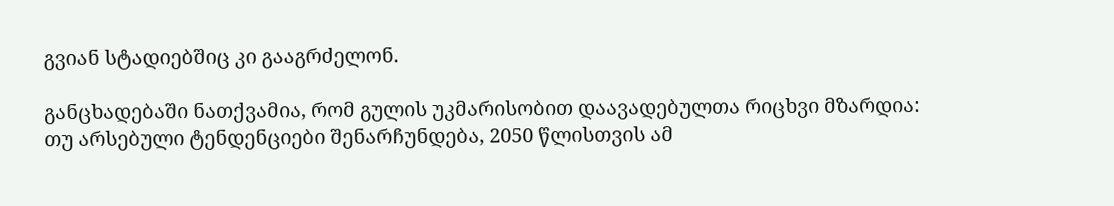გვიან სტადიებშიც კი გააგრძელონ.

განცხადებაში ნათქვამია, რომ გულის უკმარისობით დაავადებულთა რიცხვი მზარდია: თუ არსებული ტენდენციები შენარჩუნდება, 2050 წლისთვის ამ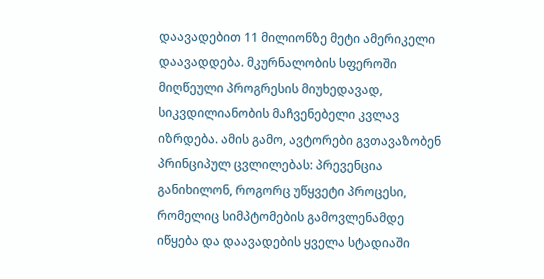დაავადებით 11 მილიონზე მეტი ამერიკელი დაავადდება. მკურნალობის სფეროში მიღწეული პროგრესის მიუხედავად, სიკვდილიანობის მაჩვენებელი კვლავ იზრდება. ამის გამო, ავტორები გვთავაზობენ პრინციპულ ცვლილებას: პრევენცია განიხილონ, როგორც უწყვეტი პროცესი, რომელიც სიმპტომების გამოვლენამდე იწყება და დაავადების ყველა სტადიაში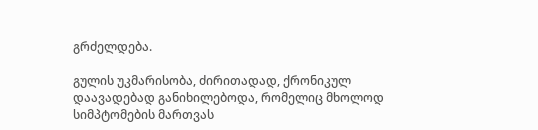გრძელდება.

გულის უკმარისობა, ძირითადად, ქრონიკულ დაავადებად განიხილებოდა, რომელიც მხოლოდ სიმპტომების მართვას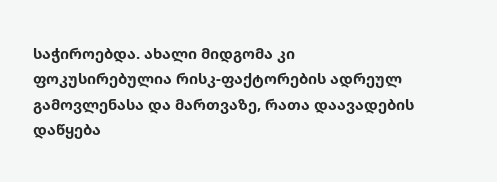საჭიროებდა. ახალი მიდგომა კი ფოკუსირებულია რისკ-ფაქტორების ადრეულ გამოვლენასა და მართვაზე, რათა დაავადების დაწყება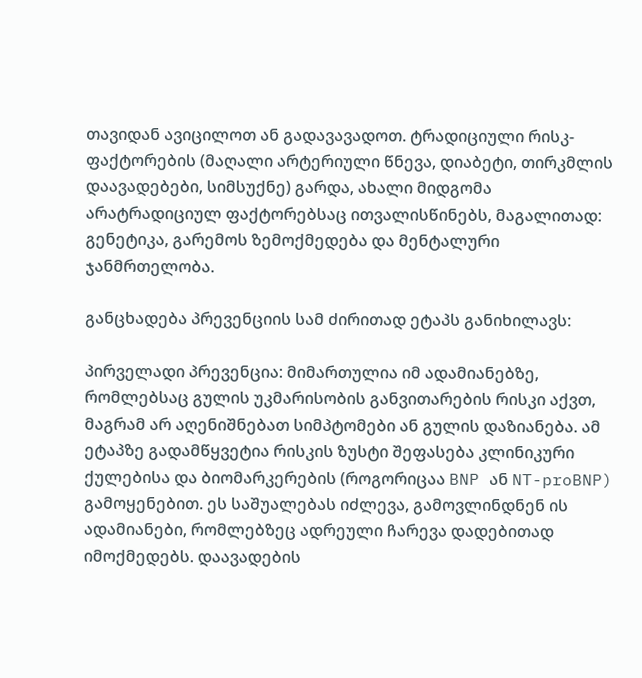თავიდან ავიცილოთ ან გადავავადოთ. ტრადიციული რისკ-ფაქტორების (მაღალი არტერიული წნევა, დიაბეტი, თირკმლის დაავადებები, სიმსუქნე) გარდა, ახალი მიდგომა არატრადიციულ ფაქტორებსაც ითვალისწინებს, მაგალითად: გენეტიკა, გარემოს ზემოქმედება და მენტალური ჯანმრთელობა.

განცხადება პრევენციის სამ ძირითად ეტაპს განიხილავს:

პირველადი პრევენცია: მიმართულია იმ ადამიანებზე, რომლებსაც გულის უკმარისობის განვითარების რისკი აქვთ, მაგრამ არ აღენიშნებათ სიმპტომები ან გულის დაზიანება. ამ ეტაპზე გადამწყვეტია რისკის ზუსტი შეფასება კლინიკური ქულებისა და ბიომარკერების (როგორიცაა BNP ან NT-proBNP) გამოყენებით. ეს საშუალებას იძლევა, გამოვლინდნენ ის ადამიანები, რომლებზეც ადრეული ჩარევა დადებითად იმოქმედებს. დაავადების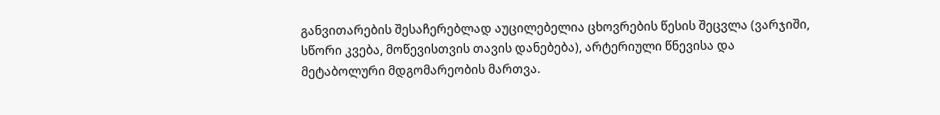განვითარების შესაჩერებლად აუცილებელია ცხოვრების წესის შეცვლა (ვარჯიში, სწორი კვება, მოწევისთვის თავის დანებება), არტერიული წნევისა და მეტაბოლური მდგომარეობის მართვა.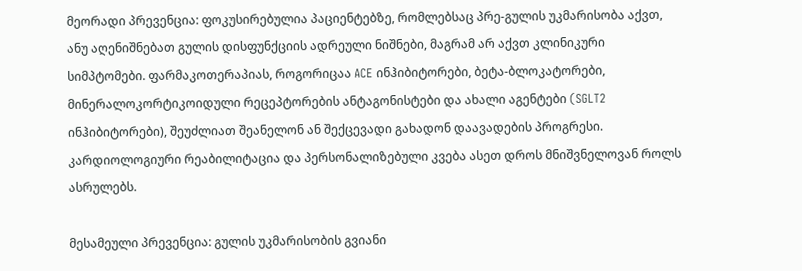მეორადი პრევენცია: ფოკუსირებულია პაციენტებზე, რომლებსაც პრე-გულის უკმარისობა აქვთ, ანუ აღენიშნებათ გულის დისფუნქციის ადრეული ნიშნები, მაგრამ არ აქვთ კლინიკური სიმპტომები. ფარმაკოთერაპიას, როგორიცაა ACE ინჰიბიტორები, ბეტა-ბლოკატორები, მინერალოკორტიკოიდული რეცეპტორების ანტაგონისტები და ახალი აგენტები (SGLT2 ინჰიბიტორები), შეუძლიათ შეანელონ ან შექცევადი გახადონ დაავადების პროგრესი. კარდიოლოგიური რეაბილიტაცია და პერსონალიზებული კვება ასეთ დროს მნიშვნელოვან როლს ასრულებს.

მესამეული პრევენცია: გულის უკმარისობის გვიანი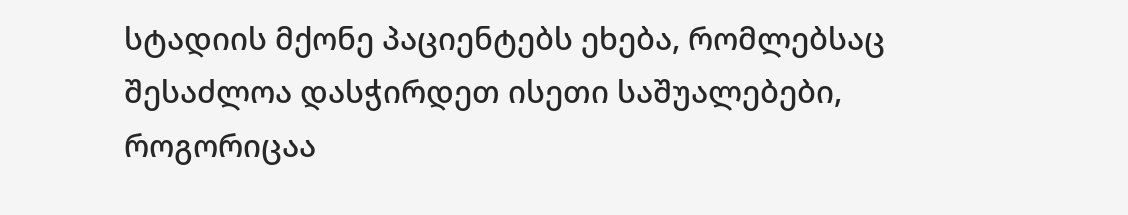სტადიის მქონე პაციენტებს ეხება, რომლებსაც შესაძლოა დასჭირდეთ ისეთი საშუალებები, როგორიცაა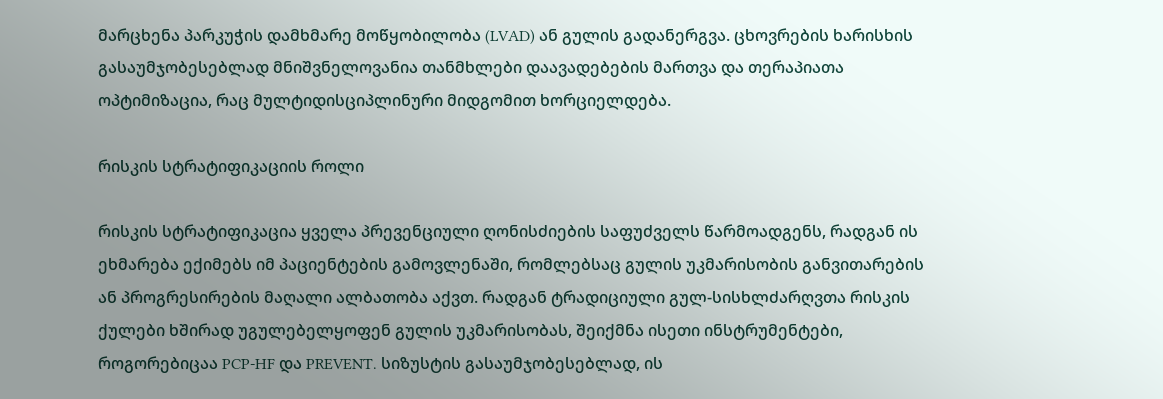მარცხენა პარკუჭის დამხმარე მოწყობილობა (LVAD) ან გულის გადანერგვა. ცხოვრების ხარისხის გასაუმჯობესებლად მნიშვნელოვანია თანმხლები დაავადებების მართვა და თერაპიათა ოპტიმიზაცია, რაც მულტიდისციპლინური მიდგომით ხორციელდება.

რისკის სტრატიფიკაციის როლი

რისკის სტრატიფიკაცია ყველა პრევენციული ღონისძიების საფუძველს წარმოადგენს, რადგან ის ეხმარება ექიმებს იმ პაციენტების გამოვლენაში, რომლებსაც გულის უკმარისობის განვითარების ან პროგრესირების მაღალი ალბათობა აქვთ. რადგან ტრადიციული გულ-სისხლძარღვთა რისკის ქულები ხშირად უგულებელყოფენ გულის უკმარისობას, შეიქმნა ისეთი ინსტრუმენტები, როგორებიცაა PCP-HF და PREVENT. სიზუსტის გასაუმჯობესებლად, ის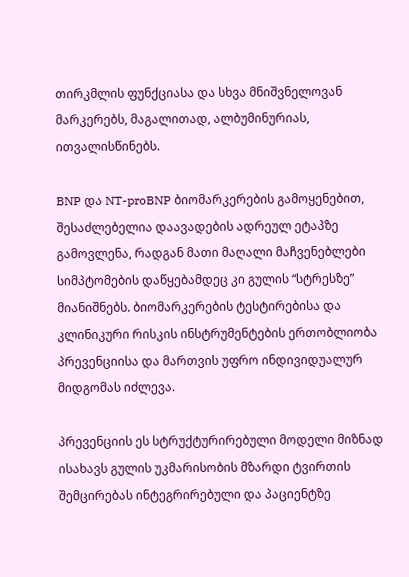თირკმლის ფუნქციასა და სხვა მნიშვნელოვან მარკერებს, მაგალითად, ალბუმინურიას, ითვალისწინებს.

BNP და NT-proBNP ბიომარკერების გამოყენებით, შესაძლებელია დაავადების ადრეულ ეტაპზე გამოვლენა, რადგან მათი მაღალი მაჩვენებლები სიმპტომების დაწყებამდეც კი გულის “სტრესზე” მიანიშნებს. ბიომარკერების ტესტირებისა და კლინიკური რისკის ინსტრუმენტების ერთობლიობა პრევენციისა და მართვის უფრო ინდივიდუალურ მიდგომას იძლევა.

პრევენციის ეს სტრუქტურირებული მოდელი მიზნად ისახავს გულის უკმარისობის მზარდი ტვირთის შემცირებას ინტეგრირებული და პაციენტზე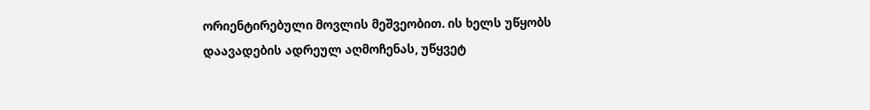ორიენტირებული მოვლის მეშვეობით. ის ხელს უწყობს დაავადების ადრეულ აღმოჩენას, უწყვეტ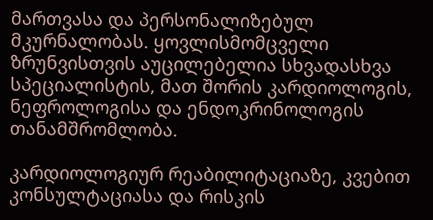მართვასა და პერსონალიზებულ მკურნალობას. ყოვლისმომცველი ზრუნვისთვის აუცილებელია სხვადასხვა სპეციალისტის, მათ შორის კარდიოლოგის, ნეფროლოგისა და ენდოკრინოლოგის თანამშრომლობა.

კარდიოლოგიურ რეაბილიტაციაზე, კვებით კონსულტაციასა და რისკის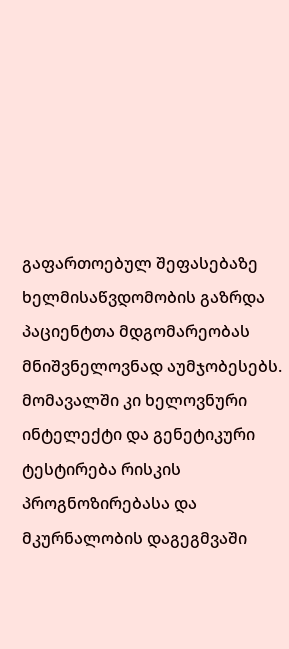გაფართოებულ შეფასებაზე ხელმისაწვდომობის გაზრდა პაციენტთა მდგომარეობას მნიშვნელოვნად აუმჯობესებს. მომავალში კი ხელოვნური ინტელექტი და გენეტიკური ტესტირება რისკის პროგნოზირებასა და მკურნალობის დაგეგმვაში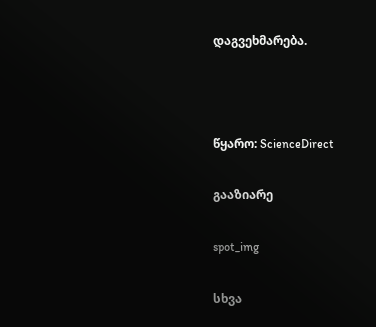დაგვეხმარება.



წყარო: ScienceDirect

გააზიარე

spot_img

სხვა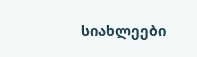სიახლეები